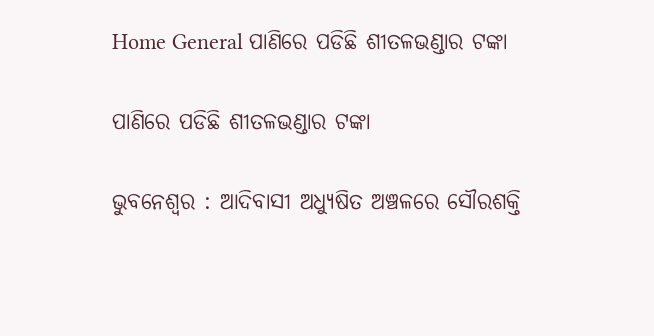Home General ପାଣିରେ ପଡିଛି ଶୀତଳଭଣ୍ଡାର ଟଙ୍କା

ପାଣିରେ ପଡିଛି ଶୀତଳଭଣ୍ଡାର ଟଙ୍କା

ଭୁବନେଶ୍ୱର : ଆଦିବାସୀ ଅଧ୍ୟୁଷିତ ଅଞ୍ଚଳରେ ସୌରଶକ୍ତି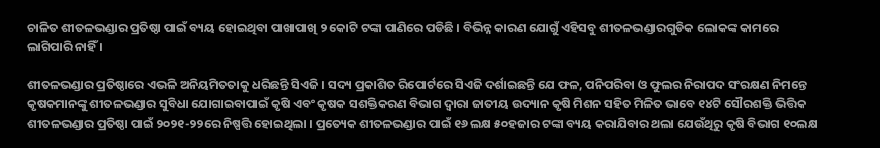ଚାଳିତ ଶୀତଳଭଣ୍ଡାର ପ୍ରତିଷ୍ଠା ପାଇଁ ବ୍ୟୟ ହୋଇଥିବା ପାଖାପାଖି ୨ କୋଟି ଟଙ୍କା ପାଣିରେ ପଡିଛି । ବିଭିନ୍ନ କାରଣ ଯୋଗୁଁ ଏହିସବୁ ଶୀତଳଭଣ୍ଡାରଗୁଡିକ ଲୋକଙ୍କ କାମରେ ଲାଗିପାରି ନାହିଁ ।

ଶୀତଳଭଣ୍ଡାର ପ୍ରତିଷ୍ଠାରେ ଏଭଳି ଅନିୟମିତତାକୁ ଧରିଛନ୍ତି ସିଏଜି । ସଦ୍ୟ ପ୍ରକାଶିତ ରିପୋର୍ଟରେ ସିଏଜି ଦର୍ଶାଇଛନ୍ତି ଯେ ଫଳ, ପନିପରିବା ଓ ଫୁଲର ନିରାପଦ ସଂରକ୍ଷଣ ନିମନ୍ତେ କୃଷକମାନଙ୍କୁ ଶୀତଳଭଣ୍ଡାର ସୁବିଧା ଯୋଗାଇବାପାଇଁ କୃଷି ଏବଂ କୃଷକ ସଶକ୍ତିକରଣ ବିଭାଗ ଦ୍ୱାରା ଜାତୀୟ ଉଦ୍ୟାନ କୃଷି ମିଶନ ସହିତ ମିଳିତ ଭାବେ ୧୪ଟି ସୌରଶକ୍ତି ଭିତ୍ତିକ ଶୀତଳଭଣ୍ଡାର ପ୍ରତିଷ୍ଠା ପାଇଁ ୨୦୨୧-୨୨ରେ ନିଷ୍ପତ୍ତି ହୋଇଥିଲା । ପ୍ରତ୍ୟେକ ଶୀତଳଭଣ୍ଡାର ପାଇଁ ୧୬ ଲକ୍ଷ ୫୦ହଜାର ଟଙ୍କା ବ୍ୟୟ କରାଯିବାର ଥଲା ଯେଉଁଥିରୁ କୃଷି ବିଭାଗ ୧୦ଲକ୍ଷ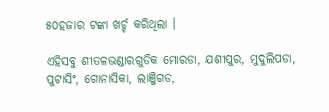୫୦ହଜାର ଟଙ୍କା ଖର୍ଚ୍ଚ କରିଥିଲା ।

ଏହିସବୁ ଶୀତଳଭଣ୍ଡାରଗୁଡିକ ମୋରଡା, ଯଶୀପୁର, ମୁଦୁଲିପଡା, ପୁଟାସିଂ, ଗୋନାସିକା, ଲାଞ୍ଜିଗଡ,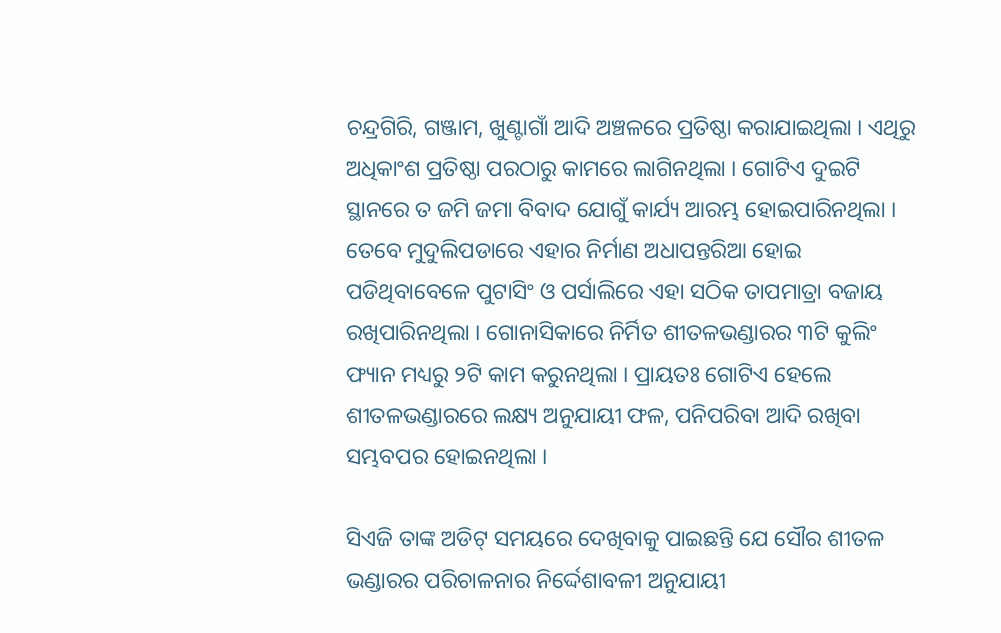ଚନ୍ଦ୍ରଗିରି, ଗଞ୍ଜାମ, ଖୁଣ୍ଟାଗାଁ ଆଦି ଅଞ୍ଚଳରେ ପ୍ରତିଷ୍ଠା କରାଯାଇଥିଲା । ଏଥିରୁ ଅଧିକାଂଶ ପ୍ରତିଷ୍ଠା ପରଠାରୁ କାମରେ ଲାଗିନଥିଲା । ଗୋଟିଏ ଦୁଇଟି ସ୍ଥାନରେ ତ ଜମି ଜମା ବିବାଦ ଯୋଗୁଁ କାର୍ଯ୍ୟ ଆରମ୍ଭ ହୋଇପାରିନଥିଲା । ତେବେ ମୁଦୁଲିପଡାରେ ଏହାର ନିର୍ମାଣ ଅଧାପନ୍ତରିଆ ହୋଇ ପଡିଥିବାବେଳେ ପୁଟାସିଂ ଓ ପର୍ସାଲିରେ ଏହା ସଠିକ ତାପମାତ୍ରା ବଜାୟ ରଖିପାରିନଥିଲା । ଗୋନାସିକାରେ ନିର୍ମିତ ଶୀତଳଭଣ୍ଡାରର ୩ଟି କୁଲିଂ ଫ୍ୟାନ ମଧ୍ୟରୁ ୨ଟି କାମ କରୁନଥିଲା । ପ୍ରାୟତଃ ଗୋଟିଏ ହେଲେ ଶୀତଳଭଣ୍ଡାରରେ ଲକ୍ଷ୍ୟ ଅନୁଯାୟୀ ଫଳ, ପନିପରିବା ଆଦି ରଖିବା ସମ୍ଭବପର ହୋଇନଥିଲା ।

ସିଏଜି ତାଙ୍କ ଅଡିଟ୍‍ ସମୟରେ ଦେଖିବାକୁ ପାଇଛନ୍ତି ଯେ ସୌର ଶୀତଳ ଭଣ୍ଡାରର ପରିଚାଳନାର ନିର୍ଦ୍ଦେଶାବଳୀ ଅନୁଯାୟୀ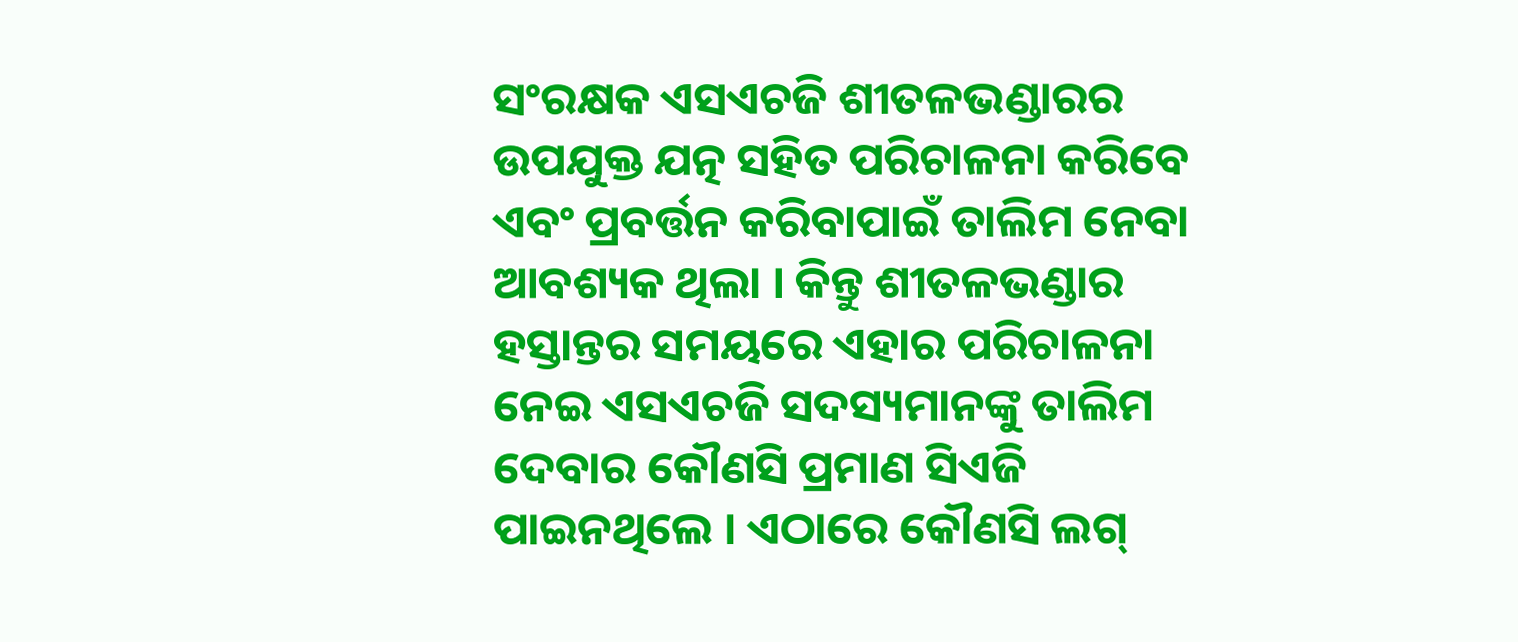ସଂରକ୍ଷକ ଏସଏଚଜି ଶୀତଳଭଣ୍ଡାରର ଉପଯୁକ୍ତ ଯତ୍ନ ସହିତ ପରିଚାଳନା କରିବେ ଏବଂ ପ୍ରବର୍ତ୍ତନ କରିବାପାଇଁ ତାଲିମ ନେବା ଆବଶ୍ୟକ ଥିଲା । କିନ୍ତୁ ଶୀତଳଭଣ୍ଡାର ହସ୍ତାନ୍ତର ସମୟରେ ଏହାର ପରିଚାଳନା ନେଇ ଏସଏଚଜି ସଦସ୍ୟମାନଙ୍କୁ ତାଲିମ ଦେବାର କୌଣସି ପ୍ରମାଣ ସିଏଜି ପାଇନଥିଲେ । ଏଠାରେ କୌଣସି ଲଗ୍‍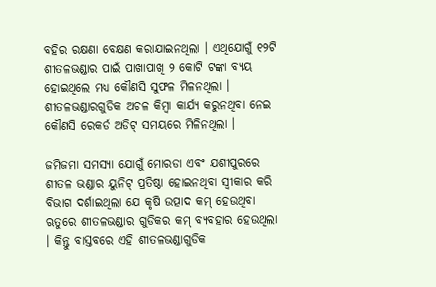ବହିର ରକ୍ଷଣା ବେକ୍ଷଣ କରାଯାଇନଥିଲା । ଏଥିଯୋଗୁଁ ୧୨ଟି ଶୀତଳଭଣ୍ଡାର ପାଇଁ ପାଖାପାଖି ୨ କୋଟି ଟଙ୍କା ବ୍ୟୟ ହୋଇଥିଲେ ମଧ୍ୟ କୌଣସି ସୁଫଳ ମିଳନଥିଲା । ଶୀତଳଭଣ୍ଡାରଗୁଡିକ ଅଚଳ କିମ୍ବା କାର୍ଯ୍ୟ କରୁନଥିବା ନେଇ କୌଣସି ରେକର୍ଡ ଅଡିଟ୍‍ ସମୟରେ ମିଳିନଥିଲା ।

ଜମିଜମା ସମସ୍ୟା ଯୋଗୁଁ ମୋରଡା ଏବଂ ଯଶୀପୁରରେ ଶୀତଳ ଭଣ୍ଡାର ୟୁନିଟ୍‍ ପ୍ରତିଷ୍ଠା ହୋଇନଥିବା ସ୍ୱୀକାର କରି ବିଭାଗ ଦର୍ଶାଇଥିଲା ଯେ କୃଷି ଉତ୍ପାଦ କମ୍‍ ହେଉଥିବା ଋତୁରେ ଶୀତଳଭଣ୍ଡାର ଗୁଡିକର କମ୍‍ ବ୍ୟବହାର ହେଉଥିଲା । କିନ୍ତୁ ବାସ୍ତବରେ ଏହି ଶୀତଳଭଣ୍ଡାଗୁଡିକ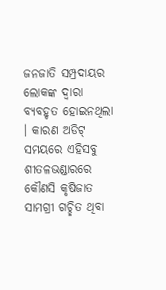ଜନଜାତି ସମ୍ପ୍ରଦାୟର ଲୋକଙ୍କ ଦ୍ୱାରା ବ୍ୟବହୃତ ହୋଇନଥିଲା । କାରଣ ଅଡିଟ୍‍ ସମୟରେ ଏହିସବୁ ଶୀତଳଭଣ୍ଡାରରେ କୌଣସି କୃଷିଜାତ ସାମଗ୍ରୀ ଗଚ୍ଛିତ ଥିବା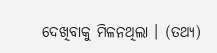ଦେଖିବାକୁ ମିଳନଥିଲା । (ତଥ୍ୟ)